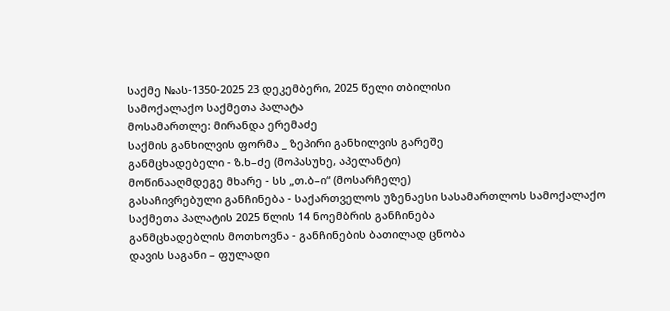საქმე №ას-1350-2025 23 დეკემბერი, 2025 წელი თბილისი
სამოქალაქო საქმეთა პალატა
მოსამართლე: მირანდა ერემაძე
საქმის განხილვის ფორმა _ ზეპირი განხილვის გარეშე
განმცხადებელი - ზ.ხ–ძე (მოპასუხე, აპელანტი)
მოწინააღმდეგე მხარე - სს „თ.ბ–ი“ (მოსარჩელე)
გასაჩივრებული განჩინება - საქართველოს უზენაესი სასამართლოს სამოქალაქო საქმეთა პალატის 2025 წლის 14 ნოემბრის განჩინება
განმცხადებლის მოთხოვნა - განჩინების ბათილად ცნობა
დავის საგანი – ფულადი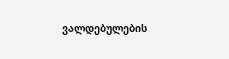ვალდებულების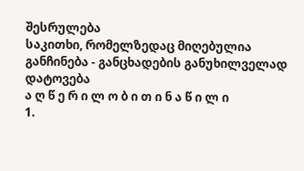შესრულება
საკითხი, რომელზედაც მიღებულია განჩინება - განცხადების განუხილველად დატოვება
ა ღ წ ე რ ი ლ ო ბ ი თ ი ნ ა წ ი ლ ი
1.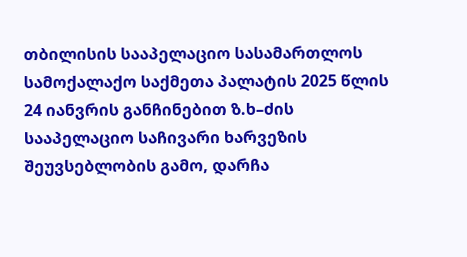თბილისის სააპელაციო სასამართლოს სამოქალაქო საქმეთა პალატის 2025 წლის 24 იანვრის განჩინებით ზ.ხ–ძის სააპელაციო საჩივარი ხარვეზის შეუვსებლობის გამო, დარჩა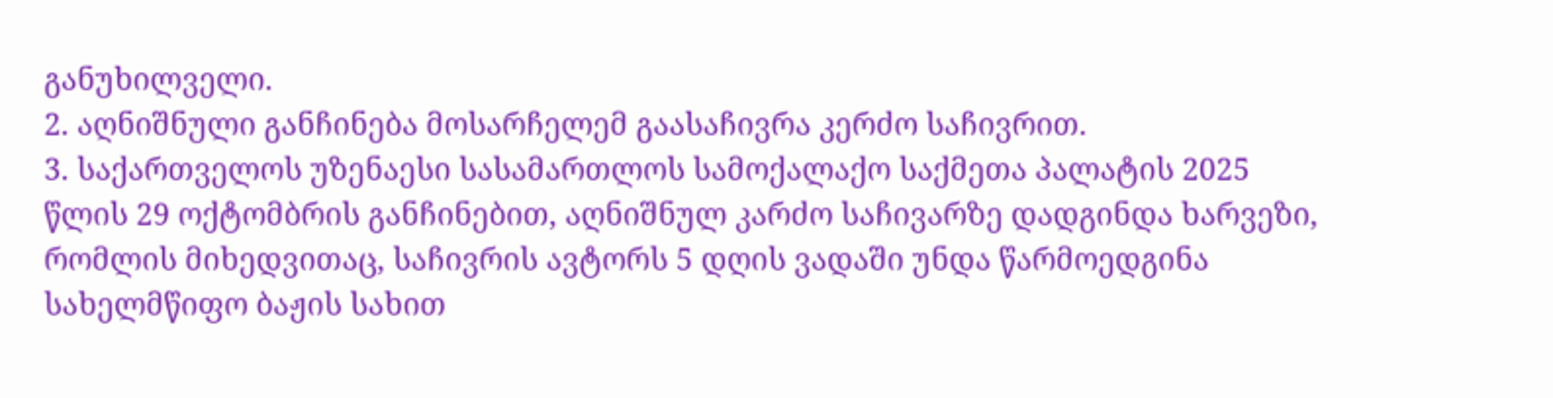განუხილველი.
2. აღნიშნული განჩინება მოსარჩელემ გაასაჩივრა კერძო საჩივრით.
3. საქართველოს უზენაესი სასამართლოს სამოქალაქო საქმეთა პალატის 2025 წლის 29 ოქტომბრის განჩინებით, აღნიშნულ კარძო საჩივარზე დადგინდა ხარვეზი, რომლის მიხედვითაც, საჩივრის ავტორს 5 დღის ვადაში უნდა წარმოედგინა სახელმწიფო ბაჟის სახით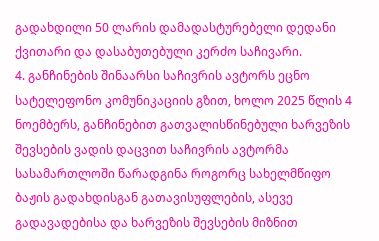გადახდილი 50 ლარის დამადასტურებელი დედანი ქვითარი და დასაბუთებული კერძო საჩივარი.
4. განჩინების შინაარსი საჩივრის ავტორს ეცნო სატელეფონო კომუნიკაციის გზით, ხოლო 2025 წლის 4 ნოემბერს, განჩინებით გათვალისწინებული ხარვეზის შევსების ვადის დაცვით საჩივრის ავტორმა სასამართლოში წარადგინა როგორც სახელმწიფო ბაჟის გადახდისგან გათავისუფლების, ასევე გადავადებისა და ხარვეზის შევსების მიზნით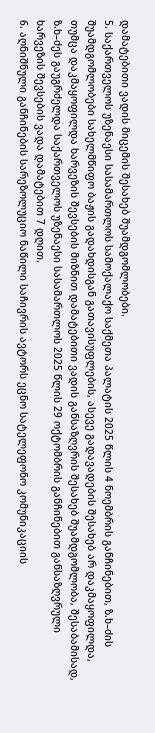დამატებითი ვადის მიცემის შესახებ შუამდგომლობები.
5. საქართველოს უზენაესი სასამართლოს სამოქალაქო საქმეთა პალატის 2025 წლის 4 ნოემბრის განჩინებით, ზ.ხ–ძის შუამდგომლობები სახელმწიფო ბაჟის გადახდისგან გათავისუფლების, ასევე გადავადების შესახებ არ დაკმაყოფილდა, თუმცა დაკმაყოფილდა ხარვეზის შევსების მიზნით დამატებითი ვადის განსაზღვრის შესახებ შუამდგომლობა, შესაბამისად, ზ.ხ–ძეს გაუგრძელდა საქართველოს უზენაესი სასამართლოს 2025 წლის 29 ოქტომბრის განჩინებით განსაზღვრული ხარვეზის შევსების ვადა დამატებით 7 დღით.
6. აღნიშნული განჩინების სარეზოლუციო ნაწილი საჩივრის ავტორს ეცნო სატელეფონო კომუნიკაციის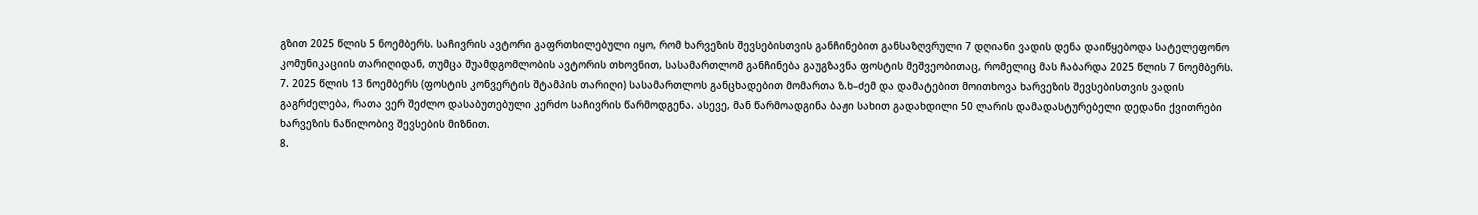გზით 2025 წლის 5 ნოემბერს. საჩივრის ავტორი გაფრთხილებული იყო, რომ ხარვეზის შევსებისთვის განჩინებით განსაზღვრული 7 დღიანი ვადის დენა დაიწყებოდა სატელეფონო კომუნიკაციის თარიღიდან, თუმცა შუამდგომლობის ავტორის თხოვნით, სასამართლომ განჩინება გაუგზავნა ფოსტის მეშვეობითაც, რომელიც მას ჩაბარდა 2025 წლის 7 ნოემბერს.
7. 2025 წლის 13 ნოემბერს (ფოსტის კონვერტის შტამპის თარიღი) სასამართლოს განცხადებით მომართა ზ.ხ–ძემ და დამატებით მოითხოვა ხარვეზის შევსებისთვის ვადის გაგრძელება, რათა ვერ შეძლო დასაბუთებული კერძო საჩივრის წარმოდგენა. ასევე, მან წარმოადგინა ბაჟი სახით გადახდილი 50 ლარის დამადასტურებელი დედანი ქვითრები ხარვეზის ნაწილობივ შევსების მიზნით.
8.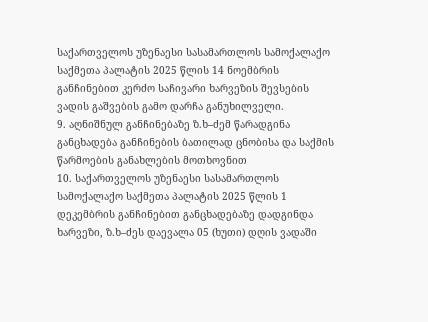საქართველოს უზენაესი სასამართლოს სამოქალაქო საქმეთა პალატის 2025 წლის 14 ნოემბრის განჩინებით კერძო საჩივარი ხარვეზის შევსების ვადის გაშვების გამო დარჩა განუხილველი.
9. აღნიშნულ განჩინებაზე ზ.ხ–ძემ წარადგინა განცხადება განჩინების ბათილად ცნობისა და საქმის წარმოების განახლების მოთხოვნით
10. საქართველოს უზენაესი სასამართლოს სამოქალაქო საქმეთა პალატის 2025 წლის 1 დეკემბრის განჩინებით განცხადებაზე დადგინდა ხარვეზი, ზ.ხ–ძეს დაევალა 05 (ხუთი) დღის ვადაში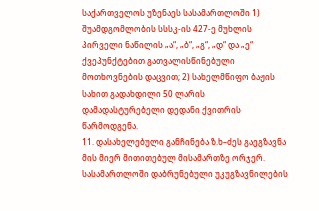საქართველოს უზენაეს სასამართლოში 1) შუამდგომლობის სსსკ-ის 427-ე მუხლის პირველი ნაწილის „ა“, „ბ“, „გ“, „დ“ და „ე“ ქვეპუნქტებით გათვალისწინებული მოთხოვნების დაცვით; 2) სახელმწიფო ბაჟის სახით გადახდილი 50 ლარის დამადასტურებელი დედანი ქვითრის წარმოდგენა.
11. დასახელებული განჩინება ზ.ხ–ძეს გაეგზავნა მის მიერ მითითებულ მისამართზე ორჯერ. სასამართლოში დაბრუნებული უკუგზავნილების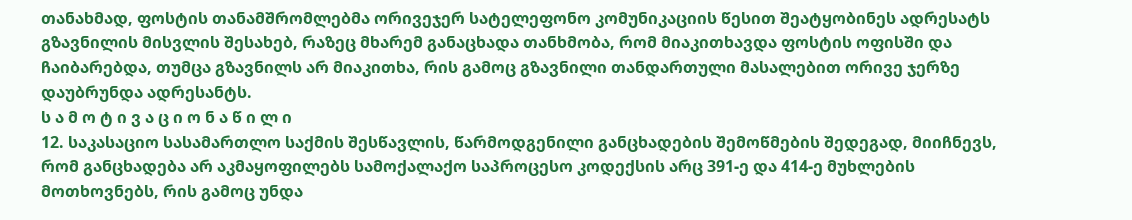თანახმად, ფოსტის თანამშრომლებმა ორივეჯერ სატელეფონო კომუნიკაციის წესით შეატყობინეს ადრესატს გზავნილის მისვლის შესახებ, რაზეც მხარემ განაცხადა თანხმობა, რომ მიაკითხავდა ფოსტის ოფისში და ჩაიბარებდა, თუმცა გზავნილს არ მიაკითხა, რის გამოც გზავნილი თანდართული მასალებით ორივე ჯერზე დაუბრუნდა ადრესანტს.
ს ა მ ო ტ ი ვ ა ც ი ო ნ ა წ ი ლ ი
12. საკასაციო სასამართლო საქმის შესწავლის, წარმოდგენილი განცხადების შემოწმების შედეგად, მიიჩნევს, რომ განცხადება არ აკმაყოფილებს სამოქალაქო საპროცესო კოდექსის არც 391-ე და 414-ე მუხლების მოთხოვნებს, რის გამოც უნდა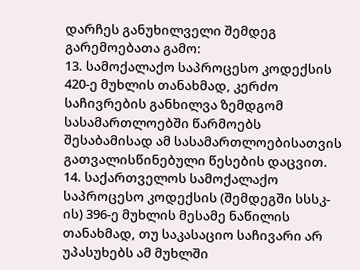დარჩეს განუხილველი შემდეგ გარემოებათა გამო:
13. სამოქალაქო საპროცესო კოდექსის 420-ე მუხლის თანახმად, კერძო საჩივრების განხილვა ზემდგომ სასამართლოებში წარმოებს შესაბამისად ამ სასამართლოებისათვის გათვალისწინებული წესების დაცვით.
14. საქართველოს სამოქალაქო საპროცესო კოდექსის (შემდეგში სსსკ-ის) 396-ე მუხლის მესამე ნაწილის თანახმად, თუ საკასაციო საჩივარი არ უპასუხებს ამ მუხლში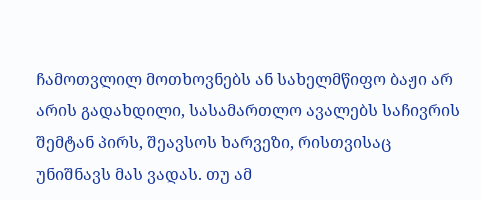ჩამოთვლილ მოთხოვნებს ან სახელმწიფო ბაჟი არ არის გადახდილი, სასამართლო ავალებს საჩივრის შემტან პირს, შეავსოს ხარვეზი, რისთვისაც უნიშნავს მას ვადას. თუ ამ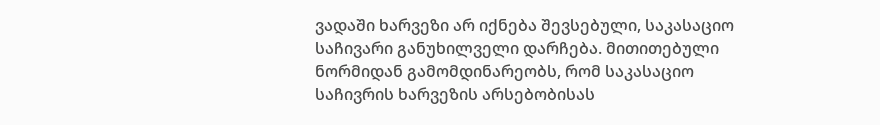ვადაში ხარვეზი არ იქნება შევსებული, საკასაციო საჩივარი განუხილველი დარჩება. მითითებული ნორმიდან გამომდინარეობს, რომ საკასაციო საჩივრის ხარვეზის არსებობისას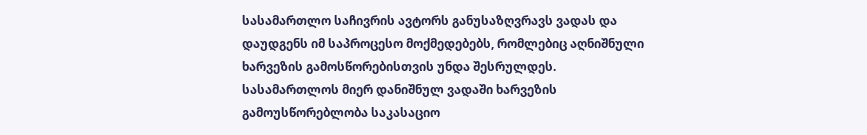სასამართლო საჩივრის ავტორს განუსაზღვრავს ვადას და დაუდგენს იმ საპროცესო მოქმედებებს, რომლებიც აღნიშნული ხარვეზის გამოსწორებისთვის უნდა შესრულდეს. სასამართლოს მიერ დანიშნულ ვადაში ხარვეზის გამოუსწორებლობა საკასაციო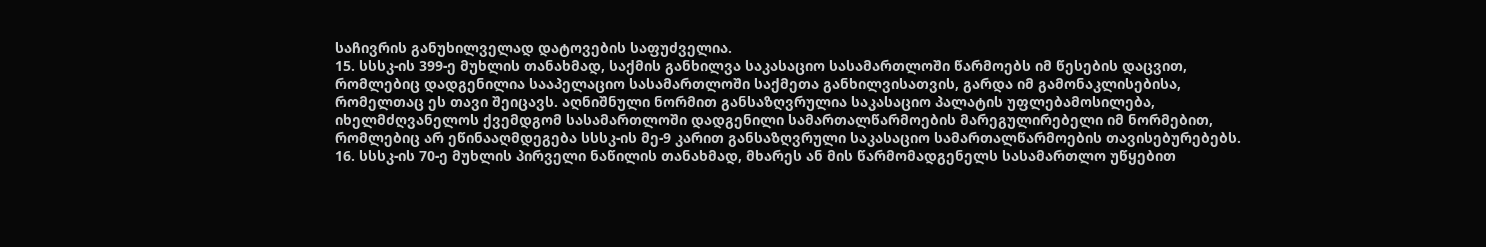საჩივრის განუხილველად დატოვების საფუძველია.
15. სსსკ-ის 399-ე მუხლის თანახმად, საქმის განხილვა საკასაციო სასამართლოში წარმოებს იმ წესების დაცვით, რომლებიც დადგენილია სააპელაციო სასამართლოში საქმეთა განხილვისათვის, გარდა იმ გამონაკლისებისა, რომელთაც ეს თავი შეიცავს. აღნიშნული ნორმით განსაზღვრულია საკასაციო პალატის უფლებამოსილება, იხელმძღვანელოს ქვემდგომ სასამართლოში დადგენილი სამართალწარმოების მარეგულირებელი იმ ნორმებით, რომლებიც არ ეწინააღმდეგება სსსკ-ის მე-9 კარით განსაზღვრული საკასაციო სამართალწარმოების თავისებურებებს.
16. სსსკ-ის 70-ე მუხლის პირველი ნაწილის თანახმად, მხარეს ან მის წარმომადგენელს სასამართლო უწყებით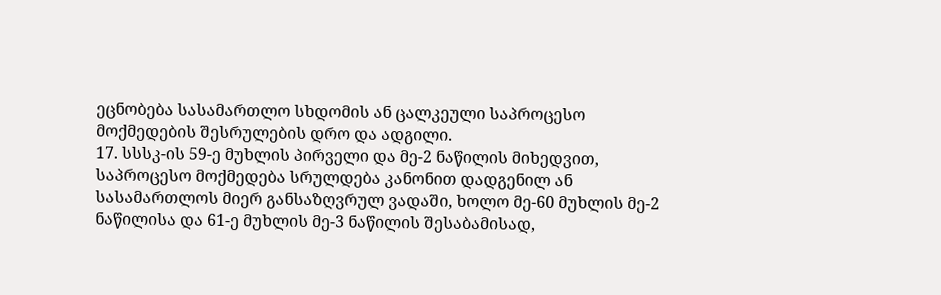ეცნობება სასამართლო სხდომის ან ცალკეული საპროცესო მოქმედების შესრულების დრო და ადგილი.
17. სსსკ-ის 59-ე მუხლის პირველი და მე-2 ნაწილის მიხედვით, საპროცესო მოქმედება სრულდება კანონით დადგენილ ან სასამართლოს მიერ განსაზღვრულ ვადაში, ხოლო მე-60 მუხლის მე-2 ნაწილისა და 61-ე მუხლის მე-3 ნაწილის შესაბამისად,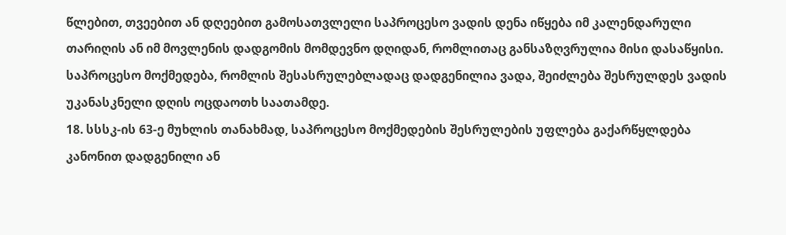წლებით, თვეებით ან დღეებით გამოსათვლელი საპროცესო ვადის დენა იწყება იმ კალენდარული თარიღის ან იმ მოვლენის დადგომის მომდევნო დღიდან, რომლითაც განსაზღვრულია მისი დასაწყისი. საპროცესო მოქმედება, რომლის შესასრულებლადაც დადგენილია ვადა, შეიძლება შესრულდეს ვადის უკანასკნელი დღის ოცდაოთხ საათამდე.
18. სსსკ-ის 63-ე მუხლის თანახმად, საპროცესო მოქმედების შესრულების უფლება გაქარწყლდება კანონით დადგენილი ან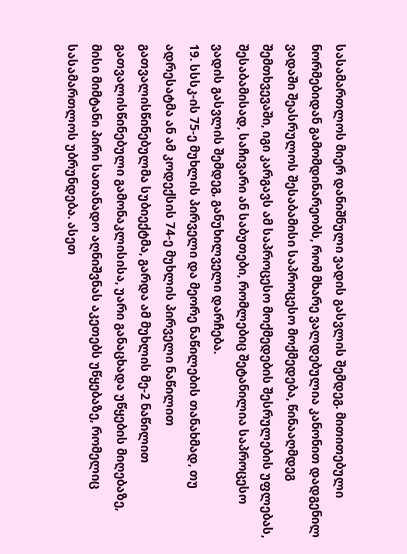სასამართლოს მიერ დანიშნული ვადის გასვლის შემდეგ. მითითებული ნორმებიდან გამომდინარეობს, რომ მხარე ვალდებულია კანონით დადგენილ ვადაში შეასრულოს შესაბამისი საპროცესო მოქმედება, წინააღმდეგ შემთხვევაში, იგი კარგავს ამ საპროცესო მოქმედების შესრულების უფლებას, შესაბამისად, საჩივარი ან საბუთები, რომლებიც შეტანილია საპროცესო ვადის გასვლის შემდეგ, განუხილველი დარჩება.
19. სსსკ-ის 75-ე მუხლის პირველი და მეორე ნაწილების თანახმად, თუ ადრესატმა ან ამ კოდექსის 74-ე მუხლის პირველი ნაწილით გათვალისწინებულმა სუბიექტმა, გარდა ამ მუხლის მე-2 ნაწილით გათვალისწინებული გამონაკლისისა, უარი განაცხადა უწყების მიღებაზე, მისი მიმტანი პირი სათანადო აღნიშვნას აკეთებს უწყებაზე, რომელიც სასამართლოს უბრუნდება. ასეთ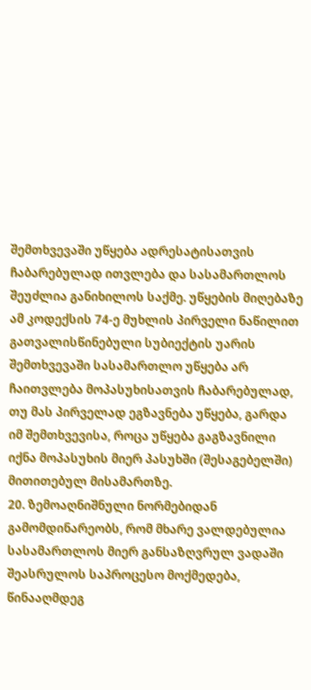შემთხვევაში უწყება ადრესატისათვის ჩაბარებულად ითვლება და სასამართლოს შეუძლია განიხილოს საქმე. უწყების მიღებაზე ამ კოდექსის 74-ე მუხლის პირველი ნაწილით გათვალისწინებული სუბიექტის უარის შემთხვევაში სასამართლო უწყება არ ჩაითვლება მოპასუხისათვის ჩაბარებულად, თუ მას პირველად ეგზავნება უწყება, გარდა იმ შემთხვევისა, როცა უწყება გაგზავნილი იქნა მოპასუხის მიერ პასუხში (შესაგებელში) მითითებულ მისამართზე.
20. ზემოაღნიშნული ნორმებიდან გამომდინარეობს, რომ მხარე ვალდებულია სასამართლოს მიერ განსაზღვრულ ვადაში შეასრულოს საპროცესო მოქმედება, წინააღმდეგ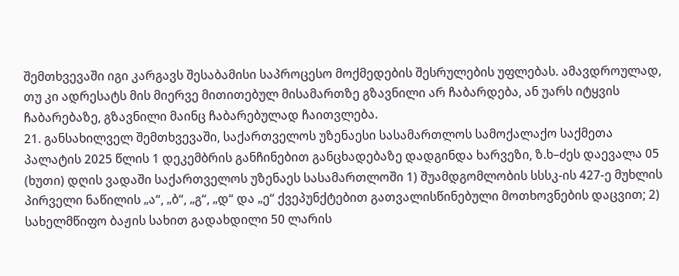შემთხვევაში იგი კარგავს შესაბამისი საპროცესო მოქმედების შესრულების უფლებას. ამავდროულად, თუ კი ადრესატს მის მიერვე მითითებულ მისამართზე გზავნილი არ ჩაბარდება, ან უარს იტყვის ჩაბარებაზე, გზავნილი მაინც ჩაბარებულად ჩაითვლება.
21. განსახილველ შემთხვევაში, საქართველოს უზენაესი სასამართლოს სამოქალაქო საქმეთა პალატის 2025 წლის 1 დეკემბრის განჩინებით განცხადებაზე დადგინდა ხარვეზი, ზ.ხ–ძეს დაევალა 05 (ხუთი) დღის ვადაში საქართველოს უზენაეს სასამართლოში 1) შუამდგომლობის სსსკ-ის 427-ე მუხლის პირველი ნაწილის „ა“, „ბ“, „გ“, „დ“ და „ე“ ქვეპუნქტებით გათვალისწინებული მოთხოვნების დაცვით; 2) სახელმწიფო ბაჟის სახით გადახდილი 50 ლარის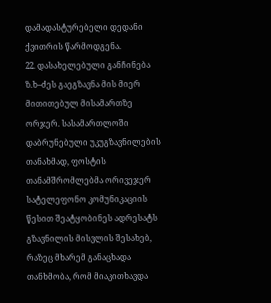დამადასტურებელი დედანი ქვითრის წარმოდგენა.
22. დასახელებული განჩინება ზ.ხ–ძეს გაეგზავნა მის მიერ მითითებულ მისამართზე ორჯერ. სასამართლოში დაბრუნებული უკუგზავნილების თანახმად, ფოსტის თანამშრომლებმა ორივეჯერ სატელეფონო კომუნიკაციის წესით შეატყობინეს ადრესატს გზავნილის მისვლის შესახებ, რაზეც მხარემ განაცხადა თანხმობა, რომ მიაკითხავდა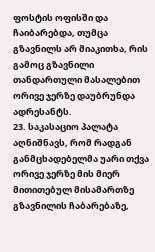ფოსტის ოფისში და ჩაიბარებდა, თუმცა გზავნილს არ მიაკითხა, რის გამოც გზავნილი თანდართული მასალებით ორივე ჯერზე დაუბრუნდა ადრესანტს.
23. საკასაციო პალატა აღნიშნავს, რომ რადგან განმცხადებელმა უარი თქვა ორივე ჯერზე მის მიერ მითითებულ მისამართზე გზავნილის ჩაბარებაზე,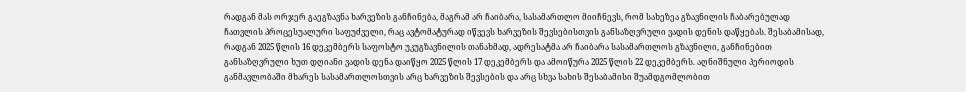რადგან მას ორჯერ გაეგზავნა ხარვეზის განჩინება, მაგრამ არ ჩაიბარა, სასამართლო მიიჩნევს, რომ სახეზეა გზავნილის ჩაბარებულად ჩათვლის პროცესუალური საფუძველი, რაც ავტომატურად იწვევს ხარვეზის შევსებისთვის განსაზღვრული ვადის დენის დაწყებას. შესაბამისად, რადგან 2025 წლის 16 დეკემბერს საფოსტო უკუგზავნილის თანახმად, ადრესატმა არ ჩაიბარა სასამართლოს გზავნილი, განჩინებით განსაზღვრული ხუთ დღიანი ვადის დენა დაიწყო 2025 წლის 17 დეკემბერს და ამოიწურა 2025 წლის 22 დეკემბერს. აღნიშნული პერიოდის განმავლობაში მხარეს სასამართლოსთვის არც ხარვეზის შევსების და არც სხვა სახის შესაბამისი შუამდგომლობით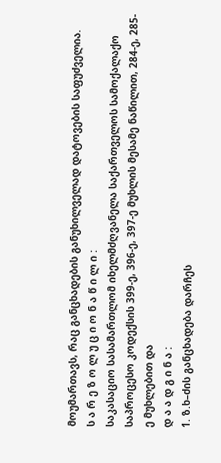მოუმართავს, რაც განცხადების განუხილველად დატოვების საფუძველია.
ს ა რ ე ზ ო ლ უ ც ი ო ნ ა წ ი ლ ი :
საკასაციო სასამართლომ იხელმძღვანელა საქართველოს სამოქალაქო საპროცესო კოდექსის 399-ე, 396-ე, 397-ე მუხლის მესამე ნაწილით, 284-ე, 285-ე მუხლებით და
დ ა ა დ გ ი ნ ა :
1. ზ.ხ–ძის განცხადება დარჩეს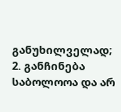განუხილველად;
2. განჩინება საბოლოოა და არ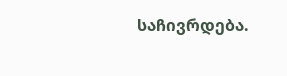საჩივრდება.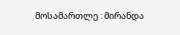მოსამართლე : მირანდა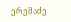ერემაძე